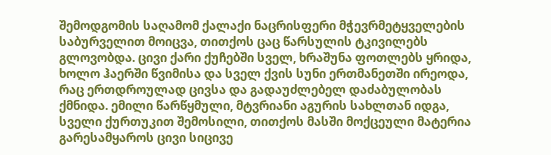შემოდგომის საღამომ ქალაქი ნაცრისფერი მჭევრმეტყველების საბურველით მოიცვა, თითქოს ცაც წარსულის ტკივილებს გლოვობდა. ცივი ქარი ქუჩებში სველ, ხრაშუნა ფოთლებს ყრიდა, ხოლო ჰაერში წვიმისა და სველ ქვის სუნი ერთმანეთში ირეოდა,
რაც ერთდროულად ცივსა და გადაუძლებელ დაძაბულობას ქმნიდა. ემილი წარწყმული, მტვრიანი აგურის სახლთან იდგა, სველი ქურთუკით შემოსილი, თითქოს მასში მოქცეული მატერია გარესამყაროს ცივი სიცივე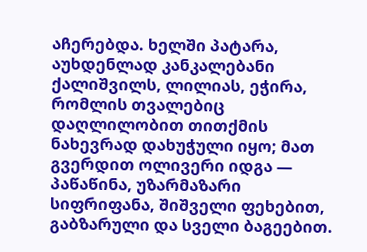აჩერებდა. ხელში პატარა,
აუხდენლად კანკალებანი ქალიშვილს, ლილიას, ეჭირა, რომლის თვალებიც დაღლილობით თითქმის ნახევრად დახუჭული იყო; მათ გვერდით ოლივერი იდგა — პაწაწინა, უზარმაზარი სიფრიფანა, შიშველი ფეხებით, გაბზარული და სველი ბაგეებით.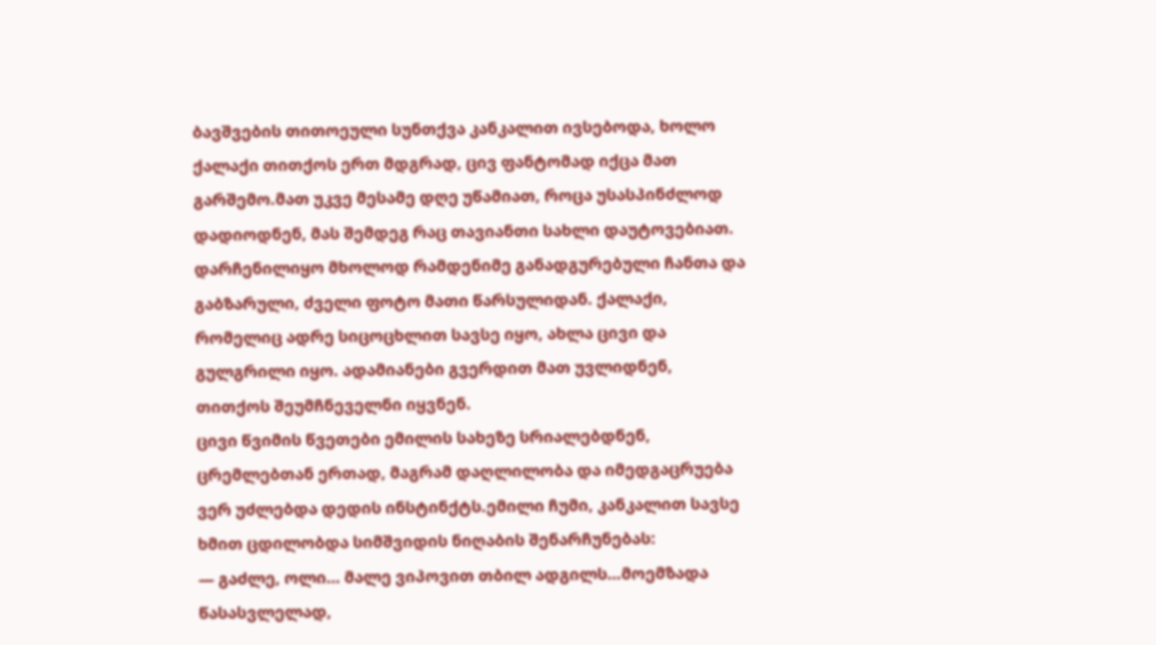ბავშვების თითოეული სუნთქვა კანკალით ივსებოდა, ხოლო ქალაქი თითქოს ერთ მდგრად, ცივ ფანტომად იქცა მათ გარშემო.მათ უკვე მესამე დღე უწამიათ, როცა უსასპინძლოდ დადიოდნენ, მას შემდეგ რაც თავიანთი სახლი დაუტოვებიათ.
დარჩენილიყო მხოლოდ რამდენიმე განადგურებული ჩანთა და გაბზარული, ძველი ფოტო მათი წარსულიდან. ქალაქი, რომელიც ადრე სიცოცხლით სავსე იყო, ახლა ცივი და გულგრილი იყო. ადამიანები გვერდით მათ უვლიდნენ, თითქოს შეუმჩნეველნი იყვნენ.
ცივი წვიმის წვეთები ემილის სახეზე სრიალებდნენ, ცრემლებთან ერთად, მაგრამ დაღლილობა და იმედგაცრუება ვერ უძლებდა დედის ინსტინქტს.ემილი ჩუმი, კანკალით სავსე ხმით ცდილობდა სიმშვიდის ნიღაბის შენარჩუნებას:
— გაძლე, ოლი… მალე ვიპოვით თბილ ადგილს…მოემზადა წასასვლელად,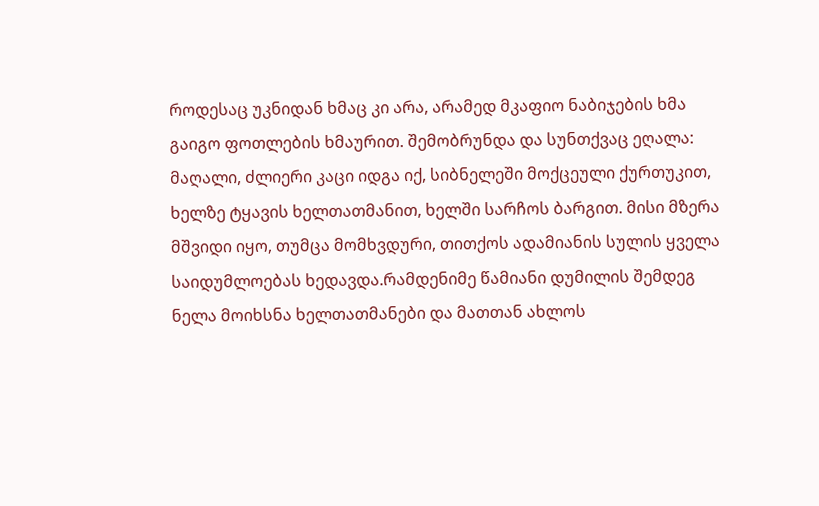როდესაც უკნიდან ხმაც კი არა, არამედ მკაფიო ნაბიჯების ხმა გაიგო ფოთლების ხმაურით. შემობრუნდა და სუნთქვაც ეღალა: მაღალი, ძლიერი კაცი იდგა იქ, სიბნელეში მოქცეული ქურთუკით,
ხელზე ტყავის ხელთათმანით, ხელში სარჩოს ბარგით. მისი მზერა მშვიდი იყო, თუმცა მომხვდური, თითქოს ადამიანის სულის ყველა საიდუმლოებას ხედავდა.რამდენიმე წამიანი დუმილის შემდეგ ნელა მოიხსნა ხელთათმანები და მათთან ახლოს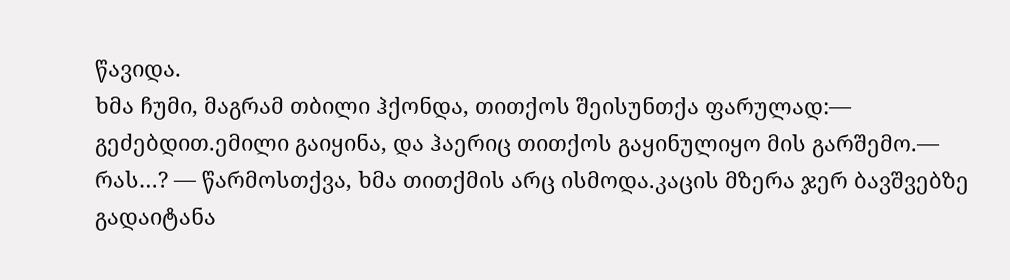წავიდა.
ხმა ჩუმი, მაგრამ თბილი ჰქონდა, თითქოს შეისუნთქა ფარულად:— გეძებდით.ემილი გაიყინა, და ჰაერიც თითქოს გაყინულიყო მის გარშემო.— რას…? — წარმოსთქვა, ხმა თითქმის არც ისმოდა.კაცის მზერა ჯერ ბავშვებზე გადაიტანა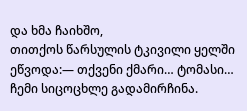და ხმა ჩაიხშო,
თითქოს წარსულის ტკივილი ყელში ეწვოდა:— თქვენი ქმარი… ტომასი… ჩემი სიცოცხლე გადამირჩინა.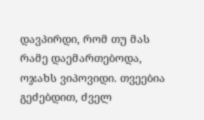დავპირდი, რომ თუ მას რამე დაემართებოდა, ოჯახს ვიპოვიდი. თვეებია გეძებდით, ძველ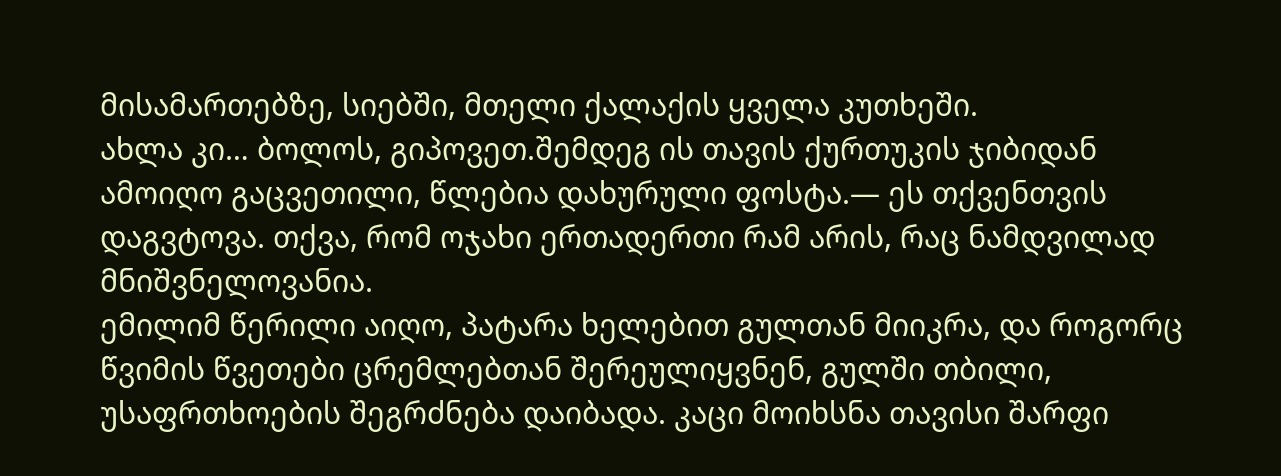მისამართებზე, სიებში, მთელი ქალაქის ყველა კუთხეში.
ახლა კი… ბოლოს, გიპოვეთ.შემდეგ ის თავის ქურთუკის ჯიბიდან ამოიღო გაცვეთილი, წლებია დახურული ფოსტა.— ეს თქვენთვის დაგვტოვა. თქვა, რომ ოჯახი ერთადერთი რამ არის, რაც ნამდვილად მნიშვნელოვანია.
ემილიმ წერილი აიღო, პატარა ხელებით გულთან მიიკრა, და როგორც წვიმის წვეთები ცრემლებთან შერეულიყვნენ, გულში თბილი, უსაფრთხოების შეგრძნება დაიბადა. კაცი მოიხსნა თავისი შარფი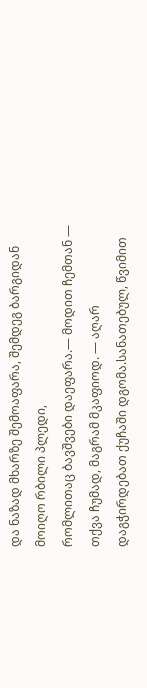და ნაზად მხარზე შემოაფარა, შემდეგ ბარგიდან მოიღო რბილი პლედი,
რომლითაც ბავშვები დაეფარა.— მოდით ჩემთან — თქვა ჩუმად, მაგრამ მკაფიოდ. — აღარ დაგჭირდებათ ქუჩაში დგომა.სანათებულ, წვიმით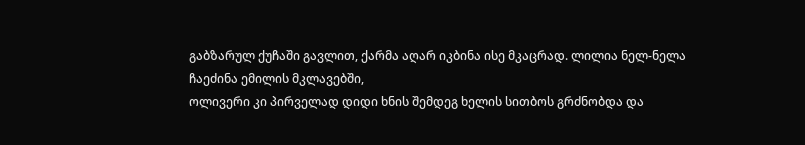გაბზარულ ქუჩაში გავლით, ქარმა აღარ იკბინა ისე მკაცრად. ლილია ნელ-ნელა ჩაეძინა ემილის მკლავებში,
ოლივერი კი პირველად დიდი ხნის შემდეგ ხელის სითბოს გრძნობდა და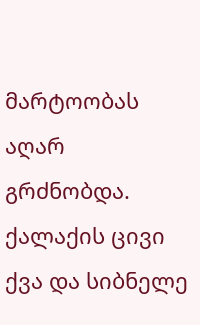მარტოობას აღარ გრძნობდა. ქალაქის ცივი ქვა და სიბნელე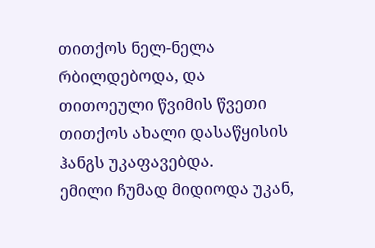თითქოს ნელ-ნელა რბილდებოდა, და თითოეული წვიმის წვეთი თითქოს ახალი დასაწყისის ჰანგს უკაფავებდა.
ემილი ჩუმად მიდიოდა უკან,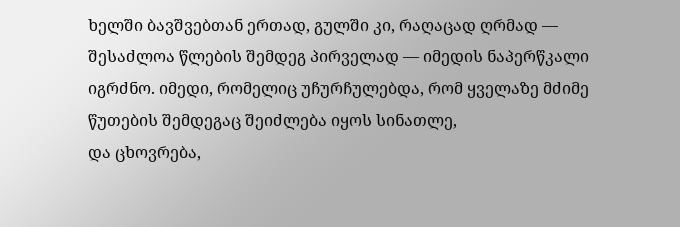ხელში ბავშვებთან ერთად, გულში კი, რაღაცად ღრმად — შესაძლოა წლების შემდეგ პირველად — იმედის ნაპერწკალი იგრძნო. იმედი, რომელიც უჩურჩულებდა, რომ ყველაზე მძიმე წუთების შემდეგაც შეიძლება იყოს სინათლე,
და ცხოვრება,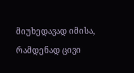მიუხედავად იმისა, რამდენად ცივი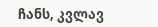ჩანს, კვლავ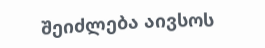შეიძლება აივსოს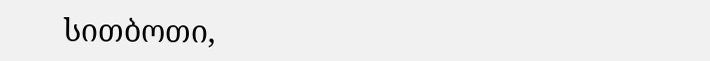სითბოთი,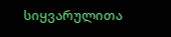სიყვარულითა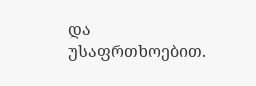და უსაფრთხოებით.